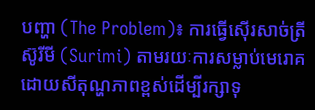បញ្ហា (The Problem)៖ ការធ្វើស៊ើរសាច់ត្រីស៊ូរីមី (Surimi) តាមរយៈការសម្លាប់មេរោគដោយសីតុណ្ហភាពខ្ពស់ដើម្បីរក្សាទុ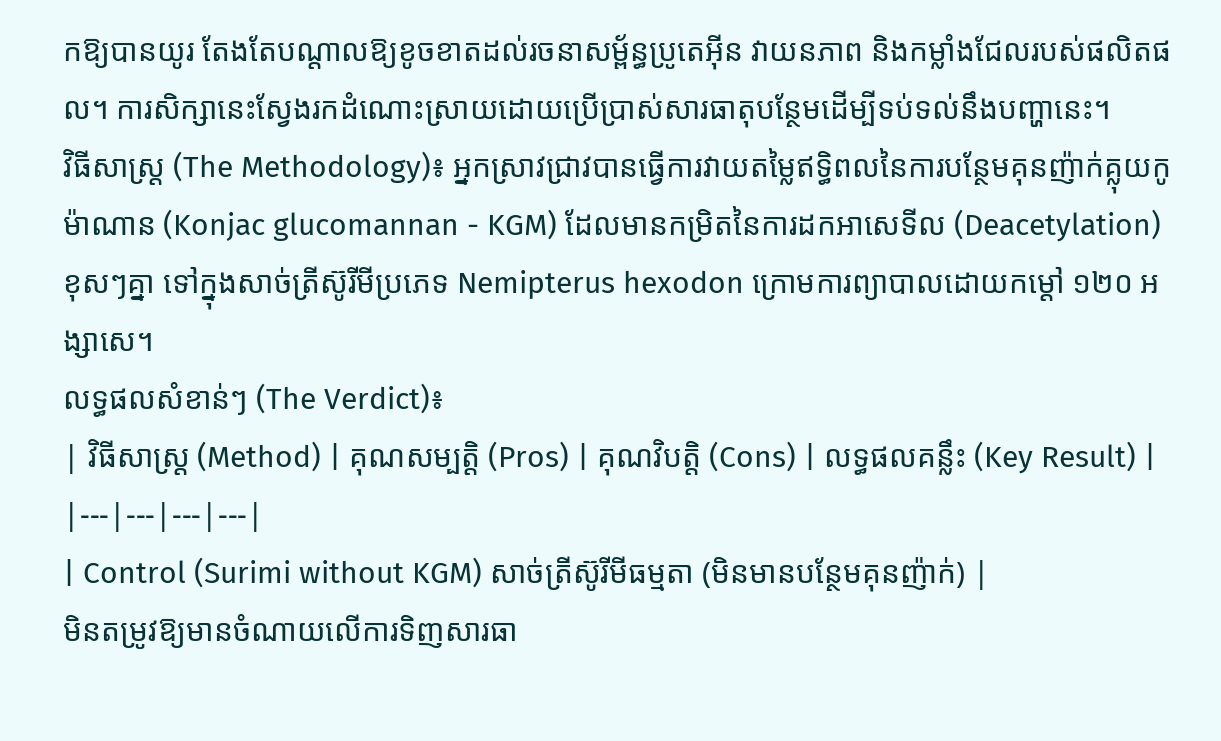កឱ្យបានយូរ តែងតែបណ្តាលឱ្យខូចខាតដល់រចនាសម្ព័ន្ធប្រូតេអ៊ីន វាយនភាព និងកម្លាំងជែលរបស់ផលិតផល។ ការសិក្សានេះស្វែងរកដំណោះស្រាយដោយប្រើប្រាស់សារធាតុបន្ថែមដើម្បីទប់ទល់នឹងបញ្ហានេះ។
វិធីសាស្ត្រ (The Methodology)៖ អ្នកស្រាវជ្រាវបានធ្វើការវាយតម្លៃឥទ្ធិពលនៃការបន្ថែមគុនញ៉ាក់គ្លុយកូម៉ាណាន (Konjac glucomannan - KGM) ដែលមានកម្រិតនៃការដកអាសេទីល (Deacetylation) ខុសៗគ្នា ទៅក្នុងសាច់ត្រីស៊ូរីមីប្រភេទ Nemipterus hexodon ក្រោមការព្យាបាលដោយកម្ដៅ ១២០ អង្សាសេ។
លទ្ធផលសំខាន់ៗ (The Verdict)៖
| វិធីសាស្ត្រ (Method) | គុណសម្បត្តិ (Pros) | គុណវិបត្តិ (Cons) | លទ្ធផលគន្លឹះ (Key Result) |
|---|---|---|---|
| Control (Surimi without KGM) សាច់ត្រីស៊ូរីមីធម្មតា (មិនមានបន្ថែមគុនញ៉ាក់) |
មិនតម្រូវឱ្យមានចំណាយលើការទិញសារធា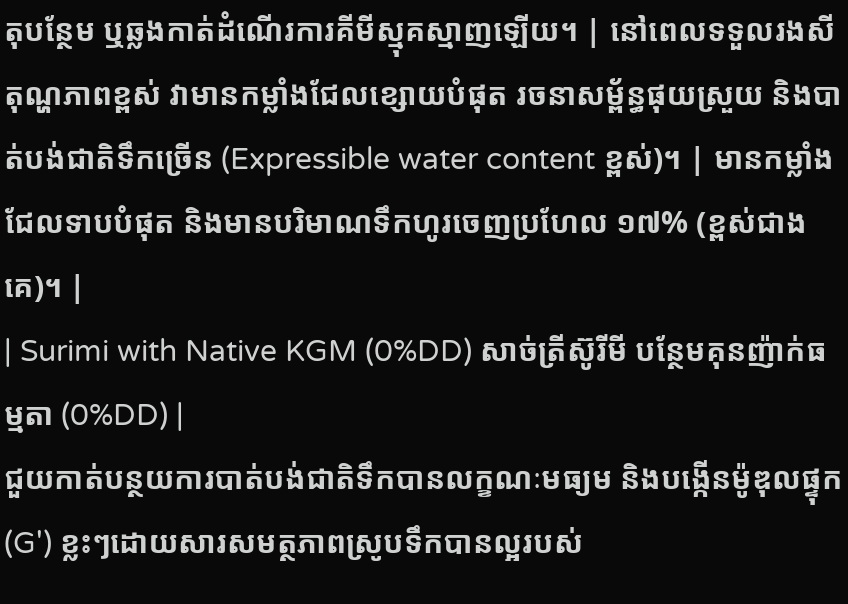តុបន្ថែម ឬឆ្លងកាត់ដំណើរការគីមីស្មុគស្មាញឡើយ។ | នៅពេលទទួលរងសីតុណ្ហភាពខ្ពស់ វាមានកម្លាំងជែលខ្សោយបំផុត រចនាសម្ព័ន្ធផុយស្រួយ និងបាត់បង់ជាតិទឹកច្រើន (Expressible water content ខ្ពស់)។ | មានកម្លាំងជែលទាបបំផុត និងមានបរិមាណទឹកហូរចេញប្រហែល ១៧% (ខ្ពស់ជាងគេ)។ |
| Surimi with Native KGM (0%DD) សាច់ត្រីស៊ូរីមី បន្ថែមគុនញ៉ាក់ធម្មតា (0%DD) |
ជួយកាត់បន្ថយការបាត់បង់ជាតិទឹកបានលក្ខណៈមធ្យម និងបង្កើនម៉ូឌុលផ្ទុក (G') ខ្លះៗដោយសារសមត្ថភាពស្រូបទឹកបានល្អរបស់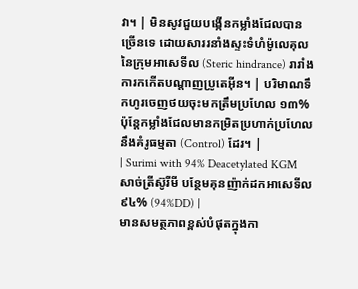វា។ | មិនសូវជួយបង្កើនកម្លាំងជែលបានច្រើនទេ ដោយសាររនាំងស្ទះទំហំម៉ូលេគុលនៃក្រុមអាសេទីល (Steric hindrance) រារាំងការកកើតបណ្ដាញប្រូតេអ៊ីន។ | បរិមាណទឹកហូរចេញថយចុះមកត្រឹមប្រហែល ១៣% ប៉ុន្តែកម្លាំងជែលមានកម្រិតប្រហាក់ប្រហែលនឹងគំរូធម្មតា (Control) ដែរ។ |
| Surimi with 94% Deacetylated KGM សាច់ត្រីស៊ូរីមី បន្ថែមគុនញ៉ាក់ដកអាសេទីល ៩៤% (94%DD) |
មានសមត្ថភាពខ្ពស់បំផុតក្នុងកា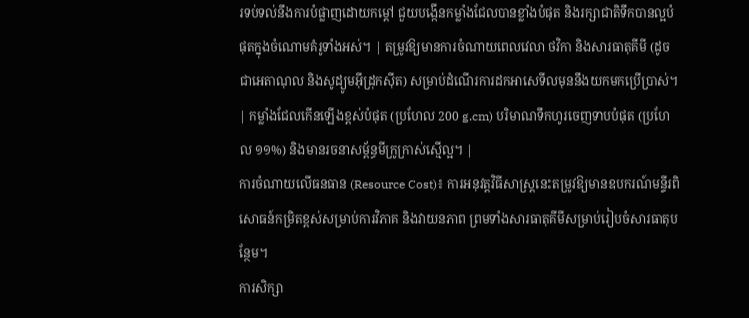រទប់ទល់នឹងការបំផ្លាញដោយកម្ដៅ ជួយបង្កើនកម្លាំងជែលបានខ្លាំងបំផុត និងរក្សាជាតិទឹកបានល្អបំផុតក្នុងចំណោមគំរូទាំងអស់។ | តម្រូវឱ្យមានការចំណាយពេលវេលា ថវិកា និងសារធាតុគីមី (ដូចជាអេតាណុល និងសូដ្យូមអ៊ីដ្រុកស៊ីត) សម្រាប់ដំណើរការដកអាសេទីលមុននឹងយកមកប្រើប្រាស់។ | កម្លាំងជែលកើនឡើងខ្ពស់បំផុត (ប្រហែល 200 g.cm) បរិមាណទឹកហូរចេញទាបបំផុត (ប្រហែល ១១%) និងមានរចនាសម្ព័ន្ធមីក្រូក្រាស់ស្មើល្អ។ |
ការចំណាយលើធនធាន (Resource Cost)៖ ការអនុវត្តវិធីសាស្ត្រនេះតម្រូវឱ្យមានឧបករណ៍មន្ទីរពិសោធន៍កម្រិតខ្ពស់សម្រាប់ការវិភាគ និងវាយនភាព ព្រមទាំងសារធាតុគីមីសម្រាប់រៀបចំសារធាតុបន្ថែម។
ការសិក្សា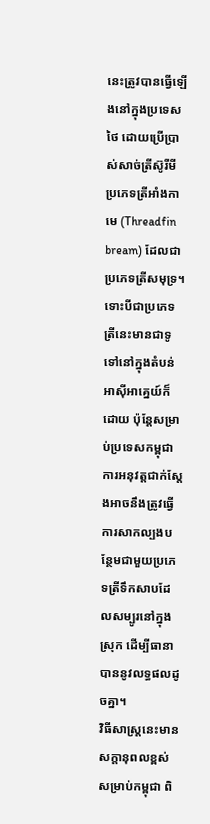នេះត្រូវបានធ្វើឡើងនៅក្នុងប្រទេសថៃ ដោយប្រើប្រាស់សាច់ត្រីស៊ូរីមីប្រភេទត្រីអាំងកាមេ (Threadfin bream) ដែលជាប្រភេទត្រីសមុទ្រ។ ទោះបីជាប្រភេទត្រីនេះមានជាទូទៅនៅក្នុងតំបន់អាស៊ីអាគ្នេយ៍ក៏ដោយ ប៉ុន្តែសម្រាប់ប្រទេសកម្ពុជា ការអនុវត្តជាក់ស្តែងអាចនឹងត្រូវធ្វើការសាកល្បងបន្ថែមជាមួយប្រភេទត្រីទឹកសាបដែលសម្បូរនៅក្នុងស្រុក ដើម្បីធានាបាននូវលទ្ធផលដូចគ្នា។
វិធីសាស្ត្រនេះមានសក្តានុពលខ្ពស់សម្រាប់កម្ពុជា ពិ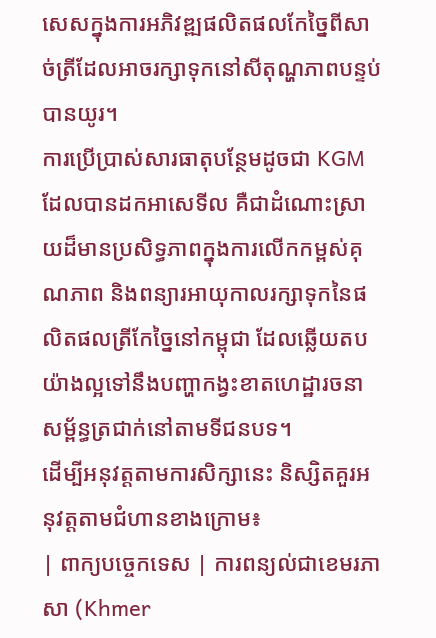សេសក្នុងការអភិវឌ្ឍផលិតផលកែច្នៃពីសាច់ត្រីដែលអាចរក្សាទុកនៅសីតុណ្ហភាពបន្ទប់បានយូរ។
ការប្រើប្រាស់សារធាតុបន្ថែមដូចជា KGM ដែលបានដកអាសេទីល គឺជាដំណោះស្រាយដ៏មានប្រសិទ្ធភាពក្នុងការលើកកម្ពស់គុណភាព និងពន្យារអាយុកាលរក្សាទុកនៃផលិតផលត្រីកែច្នៃនៅកម្ពុជា ដែលឆ្លើយតបយ៉ាងល្អទៅនឹងបញ្ហាកង្វះខាតហេដ្ឋារចនាសម្ព័ន្ធត្រជាក់នៅតាមទីជនបទ។
ដើម្បីអនុវត្តតាមការសិក្សានេះ និស្សិតគួរអនុវត្តតាមជំហានខាងក្រោម៖
| ពាក្យបច្ចេកទេស | ការពន្យល់ជាខេមរភាសា (Khmer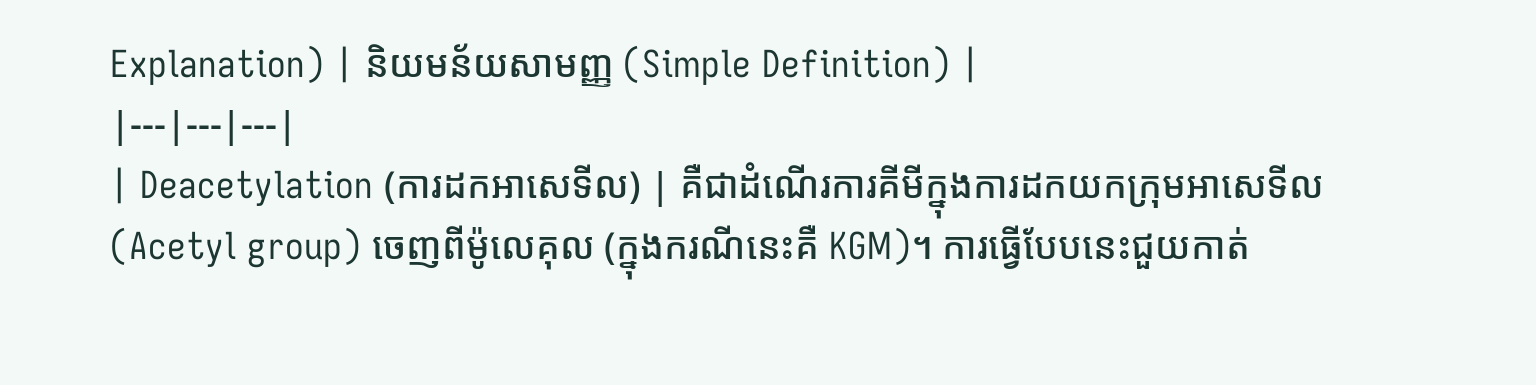Explanation) | និយមន័យសាមញ្ញ (Simple Definition) |
|---|---|---|
| Deacetylation (ការដកអាសេទីល) | គឺជាដំណើរការគីមីក្នុងការដកយកក្រុមអាសេទីល (Acetyl group) ចេញពីម៉ូលេគុល (ក្នុងករណីនេះគឺ KGM)។ ការធ្វើបែបនេះជួយកាត់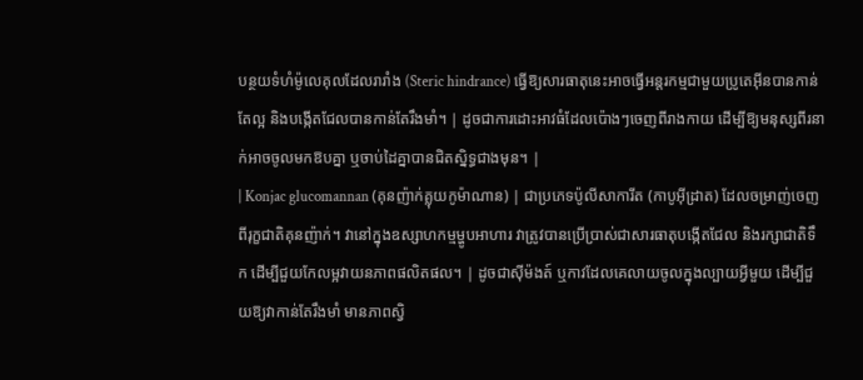បន្ថយទំហំម៉ូលេគុលដែលរារាំង (Steric hindrance) ធ្វើឱ្យសារធាតុនេះអាចធ្វើអន្តរកម្មជាមួយប្រូតេអ៊ីនបានកាន់តែល្អ និងបង្កើតជែលបានកាន់តែរឹងមាំ។ | ដូចជាការដោះអាវធំដែលប៉ោងៗចេញពីរាងកាយ ដើម្បីឱ្យមនុស្សពីរនាក់អាចចូលមកឱបគ្នា ឬចាប់ដៃគ្នាបានជិតស្និទ្ធជាងមុន។ |
| Konjac glucomannan (គុនញ៉ាក់គ្លុយកូម៉ាណាន) | ជាប្រភេទប៉ូលីសាការីត (កាបូអ៊ីដ្រាត) ដែលចម្រាញ់ចេញពីរុក្ខជាតិគុនញ៉ាក់។ វានៅក្នុងឧស្សាហកម្មម្ហូបអាហារ វាត្រូវបានប្រើប្រាស់ជាសារធាតុបង្កើតជែល និងរក្សាជាតិទឹក ដើម្បីជួយកែលម្អវាយនភាពផលិតផល។ | ដូចជាស៊ីម៉ងត៍ ឬកាវដែលគេលាយចូលក្នុងល្បាយអ្វីមួយ ដើម្បីជួយឱ្យវាកាន់តែរឹងមាំ មានភាពស្វិ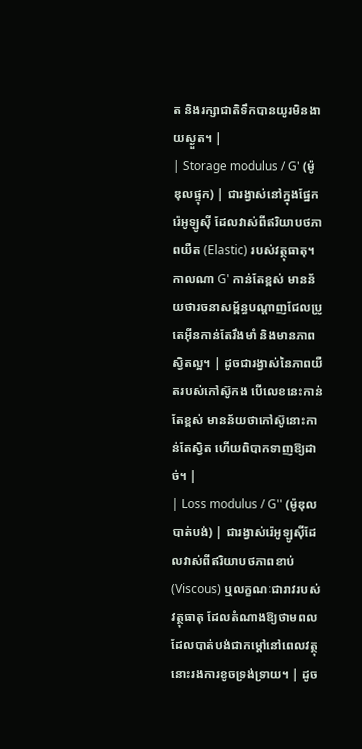ត និងរក្សាជាតិទឹកបានយូរមិនងាយស្ងួត។ |
| Storage modulus / G' (ម៉ូឌុលផ្ទុក) | ជារង្វាស់នៅក្នុងផ្នែករ៉េអូឡូស៊ី ដែលវាស់ពីឥរិយាបថភាពយឺត (Elastic) របស់វត្ថុធាតុ។ កាលណា G' កាន់តែខ្ពស់ មានន័យថារចនាសម្ព័ន្ធបណ្ដាញជែលប្រូតេអ៊ីនកាន់តែរឹងមាំ និងមានភាពស្វិតល្អ។ | ដូចជារង្វាស់នៃភាពយឺតរបស់កៅស៊ូកង បើលេខនេះកាន់តែខ្ពស់ មានន័យថាកៅស៊ូនោះកាន់តែស្វិត ហើយពិបាកទាញឱ្យដាច់។ |
| Loss modulus / G'' (ម៉ូឌុលបាត់បង់) | ជារង្វាស់រ៉េអូឡូស៊ីដែលវាស់ពីឥរិយាបថភាពខាប់ (Viscous) ឬលក្ខណៈជារាវរបស់វត្ថុធាតុ ដែលតំណាងឱ្យថាមពលដែលបាត់បង់ជាកម្ដៅនៅពេលវត្ថុនោះរងការខូចទ្រង់ទ្រាយ។ | ដូច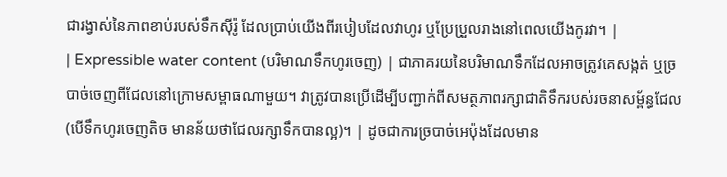ជារង្វាស់នៃភាពខាប់របស់ទឹកស៊ីរ៉ូ ដែលប្រាប់យើងពីរបៀបដែលវាហូរ ឬប្រែប្រួលរាងនៅពេលយើងកូរវា។ |
| Expressible water content (បរិមាណទឹកហូរចេញ) | ជាភាគរយនៃបរិមាណទឹកដែលអាចត្រូវគេសង្កត់ ឬច្របាច់ចេញពីជែលនៅក្រោមសម្ពាធណាមួយ។ វាត្រូវបានប្រើដើម្បីបញ្ជាក់ពីសមត្ថភាពរក្សាជាតិទឹករបស់រចនាសម្ព័ន្ធជែល (បើទឹកហូរចេញតិច មានន័យថាជែលរក្សាទឹកបានល្អ)។ | ដូចជាការច្របាច់អេប៉ុងដែលមាន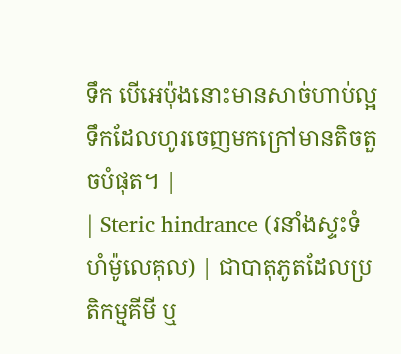ទឹក បើអេប៉ុងនោះមានសាច់ហាប់ល្អ ទឹកដែលហូរចេញមកក្រៅមានតិចតួចបំផុត។ |
| Steric hindrance (រនាំងស្ទះទំហំម៉ូលេគុល) | ជាបាតុភូតដែលប្រតិកម្មគីមី ឬ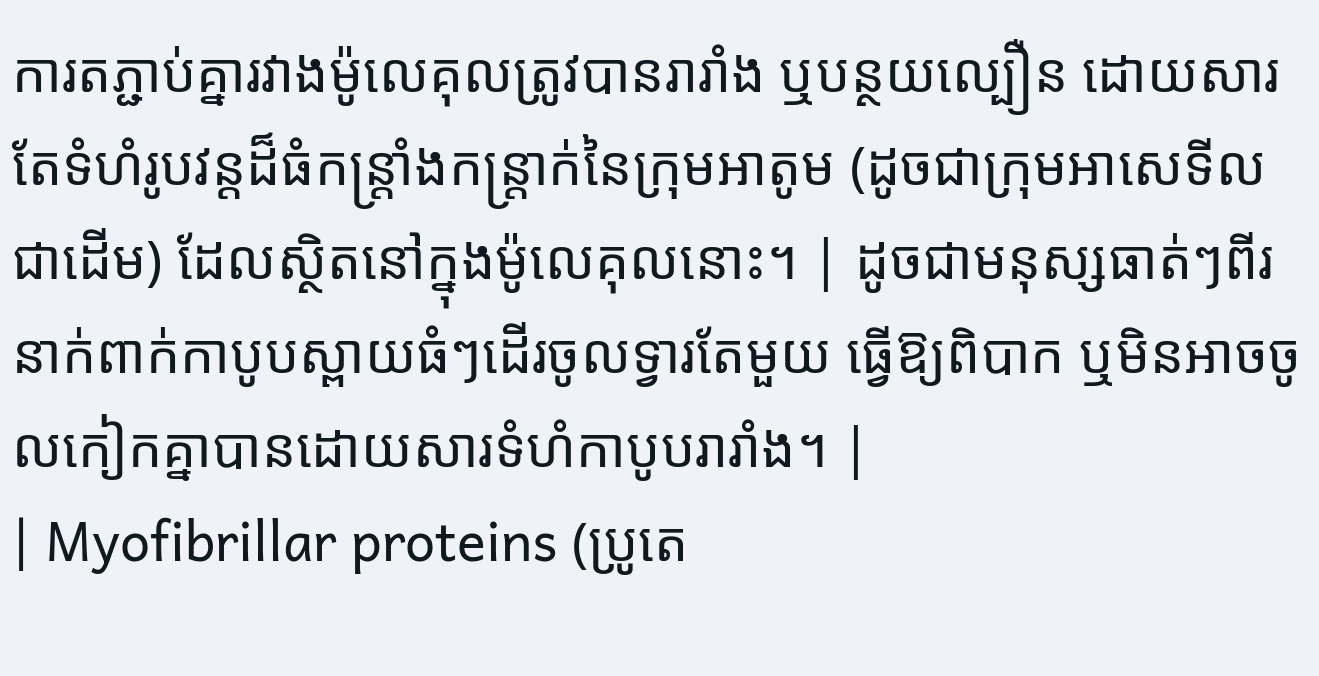ការតភ្ជាប់គ្នារវាងម៉ូលេគុលត្រូវបានរារាំង ឬបន្ថយល្បឿន ដោយសារតែទំហំរូបវន្តដ៏ធំកន្ត្រាំងកន្ត្រាក់នៃក្រុមអាតូម (ដូចជាក្រុមអាសេទីលជាដើម) ដែលស្ថិតនៅក្នុងម៉ូលេគុលនោះ។ | ដូចជាមនុស្សធាត់ៗពីរនាក់ពាក់កាបូបស្ពាយធំៗដើរចូលទ្វារតែមួយ ធ្វើឱ្យពិបាក ឬមិនអាចចូលកៀកគ្នាបានដោយសារទំហំកាបូបរារាំង។ |
| Myofibrillar proteins (ប្រូតេ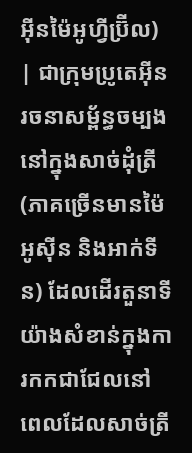អ៊ីនម៉ៃអូហ្វីប្រ៊ីល) | ជាក្រុមប្រូតេអ៊ីនរចនាសម្ព័ន្ធចម្បងនៅក្នុងសាច់ដុំត្រី (ភាគច្រើនមានម៉ៃអូស៊ីន និងអាក់ទីន) ដែលដើរតួនាទីយ៉ាងសំខាន់ក្នុងការកកជាជែលនៅពេលដែលសាច់ត្រី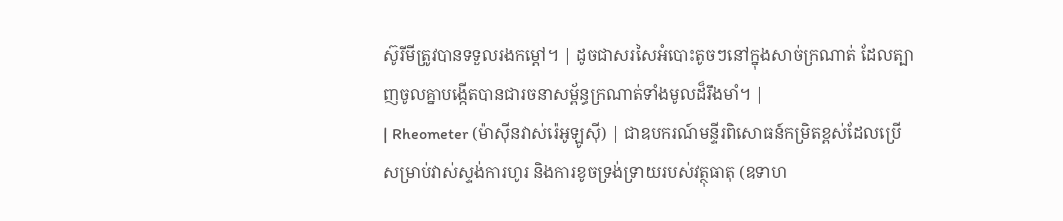ស៊ូរីមីត្រូវបានទទួលរងកម្ដៅ។ | ដូចជាសរសៃអំបោះតូចៗនៅក្នុងសាច់ក្រណាត់ ដែលត្បាញចូលគ្នាបង្កើតបានជារចនាសម្ព័ន្ធក្រណាត់ទាំងមូលដ៏រឹងមាំ។ |
| Rheometer (ម៉ាស៊ីនវាស់រ៉េអូឡូស៊ី) | ជាឧបករណ៍មន្ទីរពិសោធន៍កម្រិតខ្ពស់ដែលប្រើសម្រាប់វាស់ស្ទង់ការហូរ និងការខូចទ្រង់ទ្រាយរបស់វត្ថុធាតុ (ឧទាហ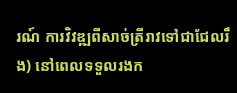រណ៍ ការវិវឌ្ឍពីសាច់ត្រីរាវទៅជាជែលរឹង) នៅពេលទទួលរងក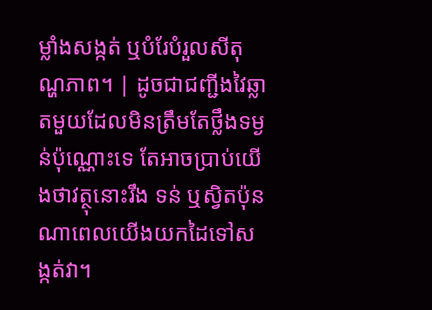ម្លាំងសង្កត់ ឬបំរែបំរួលសីតុណ្ហភាព។ | ដូចជាជញ្ជីងវៃឆ្លាតមួយដែលមិនត្រឹមតែថ្លឹងទម្ងន់ប៉ុណ្ណោះទេ តែអាចប្រាប់យើងថាវត្ថុនោះរឹង ទន់ ឬស្វិតប៉ុនណាពេលយើងយកដៃទៅសង្កត់វា។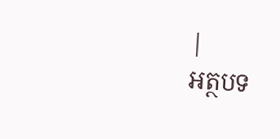|
អត្ថបទ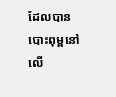ដែលបានបោះពុម្ពនៅលើ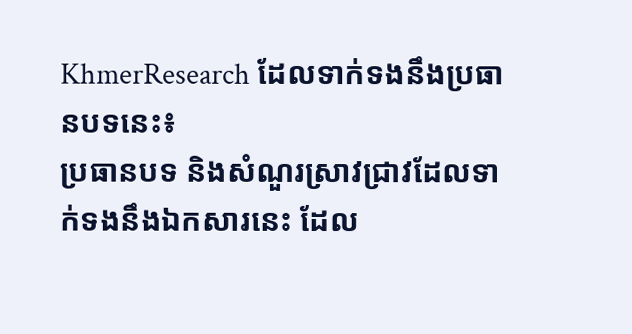KhmerResearch ដែលទាក់ទងនឹងប្រធានបទនេះ៖
ប្រធានបទ និងសំណួរស្រាវជ្រាវដែលទាក់ទងនឹងឯកសារនេះ ដែល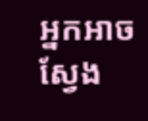អ្នកអាចស្វែង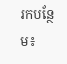រកបន្ថែម៖